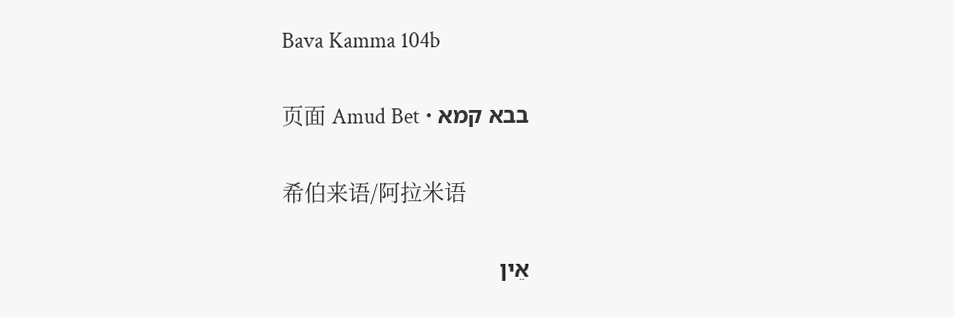Bava Kamma 104b

בבא קמא · 页面 Amud Bet

希伯来语/阿拉米语

אֵין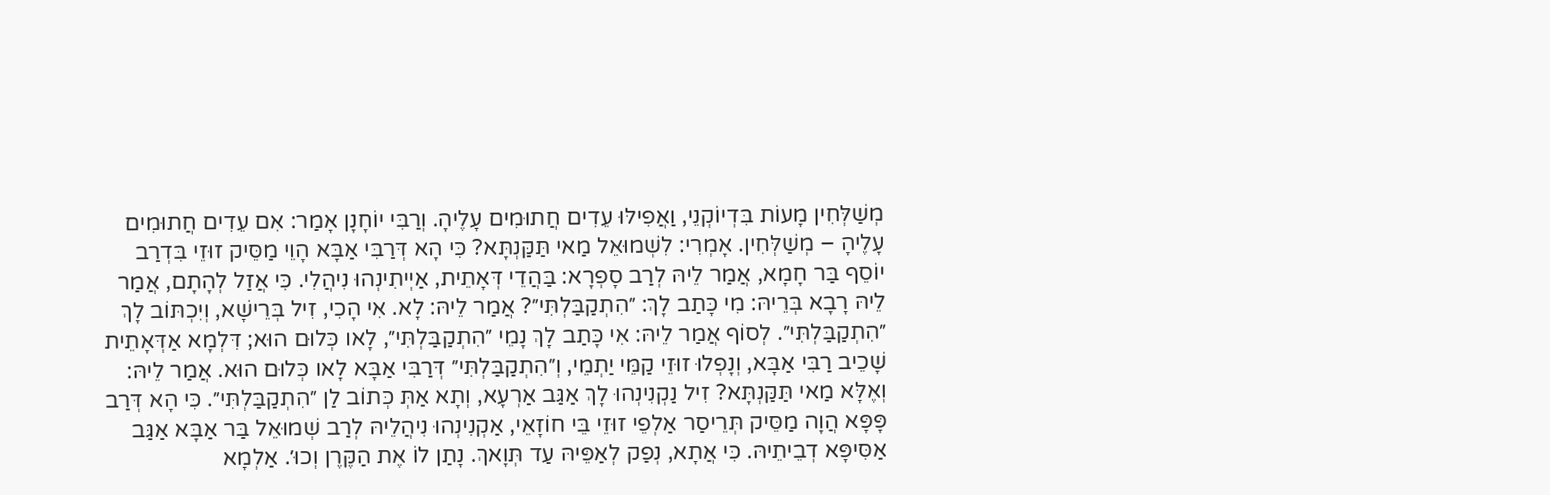מְשַׁלְּחִין מָעוֹת בִּדְיוֹקְנֵי, וַאֲפִילּוּ עֵדִים חֲתוּמִים עָלֶיהָ. וְרַבִּי יוֹחָנָן אָמַר: אִם עֵדִים חֲתוּמִים עָלֶיהָ – מְשַׁלְּחִין. אָמְרִי: לִשְׁמוּאֵל מַאי תַּקַּנְתָּא? כִּי הָא דְּרַבִּי אַבָּא הָוֵי מַסֵּיק זוּזֵי בִּדְרַב יוֹסֵף בַּר חָמָא, אֲמַר לֵיהּ לְרַב סָפְרָא: בַּהֲדֵי דְּאָתֵית, אַיְיתִינְהוּ נִיהֲלִי. כִּי אֲזַל לְהָתָם, אֲמַר לֵיהּ רָבָא בְּרֵיהּ: מִי כָּתַב לָךְ: ״הִתְקַבַּלְתִּי״? אֲמַר לֵיהּ: לָא. אִי הָכִי, זִיל בְּרֵישָׁא, וְיִכְתּוֹב לָךְ ״הִתְקַבַּלְתִּי״. לְסוֹף אֲמַר לֵיהּ: אִי כָּתַב לָךְ נָמֵי ״הִתְקַבַּלְתִּי״, לָאו כְּלוּם הוּא; דִּלְמָא אַדְּאָתֵית שָׁכֵיב רַבִּי אַבָּא, וְנָפְלוּ זוּזֵי קַמֵּי יַתְמֵי, וְ״הִתְקַבַּלְתִּי״ דְּרַבִּי אַבָּא לָאו כְּלוּם הוּא. אֲמַר לֵיהּ: וְאֶלָּא מַאי תַּקַּנְתָּא? זִיל נַקְנִינְהוּ לָךְ אַגַּב אַרְעָא, וְתָא אַתְּ כְּתוֹב לַן ״הִתְקַבַּלְתִּי״. כִּי הָא דְּרַב פָּפָּא הֲוָה מַסֵּיק תְּרֵיסַר אַלְפֵי זוּזֵי בֵּי חוֹזָאֵי, אַקְנִינְהוּ נִיהֲלֵיהּ לְרַב שְׁמוּאֵל בַּר אַבָּא אַגַּב אַסִּיפָּא דְבֵיתֵיהּ. כִּי אֲתָא, נְפַק לְאַפֵּיהּ עַד תְּוָאךְ. נָתַן לוֹ אֶת הַקֶּרֶן וְכוּ׳. אַלְמָא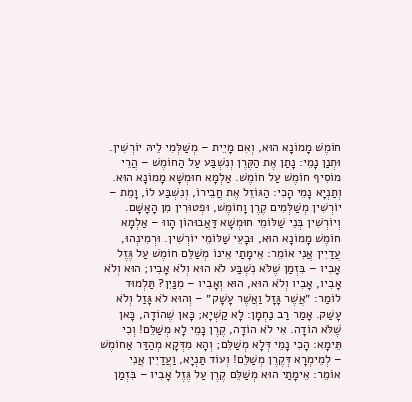חוֹמֶשׁ מָמוֹנָא הוּא, וְאִם מָיֵית – מְשַׁלְּמִי לֵיהּ יוֹרְשִׁין. וּתְנַן נָמֵי: נָתַן אֶת הַקֶּרֶן וְנִשְׁבַּע עַל הַחוֹמֶשׁ – הֲרֵי מוֹסִיף חוֹמֶשׁ עַל חוֹמֶשׁ. אַלְמָא חוּמְשָׁא מָמוֹנָא הוּא. וְתַנְיָא נָמֵי הָכִי: הַגּוֹזֵל אֶת חֲבֵירוֹ, וְנִשְׁבַּע לוֹ, וָמֵת – יוֹרְשִׁין מְשַׁלְּמִים קֶרֶן וָחוֹמֶשׁ, וּפְטוּרִין מִן הָאָשָׁם. וְיוֹרְשִׁין בְּנֵי שַׁלּוֹמֵי חוּמְשָׁא דַּאֲבוּהוֹן הָווּ – אַלְמָא חוֹמֶשׁ מָמוֹנָא הוּא, וּבָעֵי שַׁלּוֹמֵי יוֹרְשִׁין. וּרְמִינְהוּ, עֲדַיִין אֲנִי אוֹמֵר: אֵימָתַי אֵינוֹ מְשַׁלֵּם חוֹמֶשׁ עַל גֶּזֶל אָבִיו – בִּזְמַן שֶׁלֹּא נִשְׁבַּע לֹא הוּא וְלֹא אָבִיו; הוּא וְלֹא אָבִיו, אָבִיו וְלֹא הוּא, הוּא וְאָבִיו – מִנַּיִן? תַּלְמוּד לוֹמַר: ״אֲשֶׁר גָּזָל וַאֲשֶׁר עָשָׁק״ – וְהוּא לֹא גָּזַל וְלֹא עָשַׁק. אָמַר רַב נַחְמָן: לָא קַשְׁיָא; כָּאן שֶׁהוֹדָה, כָּאן שֶׁלֹּא הוֹדָה. אִי לֹא הוֹדָה, קֶרֶן נָמֵי לָא מְשַׁלֵּם! וְכִי תֵּימָא: הָכִי נָמֵי דְּלָא מְשַׁלֵּם; וְהָא מִדְּקָא מְהַדַּר אַחוֹמֶשׁ – לְמֵימְרָא דְּקֶרֶן מְשַׁלֵּם! וְעוֹד תַּנְיָא, וַעֲדַיִין אֲנִי אוֹמֵר: אֵימָתַי הוּא מְשַׁלֵּם קֶרֶן עַל גֶּזֶל אָבִיו – בִּזְמַן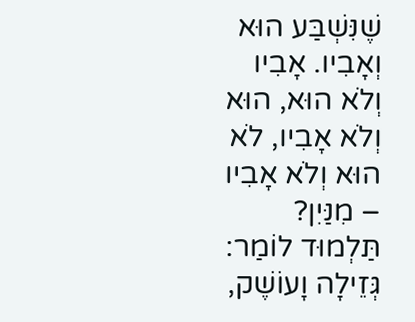שֶׁנִּשְׁבַּע הוּא וְאָבִיו. אָבִיו וְלֹא הוּא, הוּא וְלֹא אָבִיו, לֹא הוּא וְלֹא אָבִיו – מִנַּיִן? תַּלְמוּד לוֹמַר: גְּזֵילָה וָעוֹשֶׁק,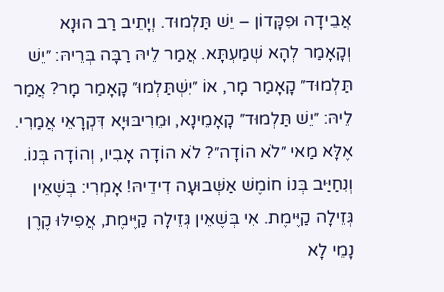אֲבֵידָה וּפִקָּדוֹן – יֵשׁ תַּלְמוּד. וְיָתֵיב רַב הוּנָא וְקָאָמַר לְהָא שְׁמַעְתָּא. אֲמַר לֵיהּ רַבָּה בְּרֵיהּ: ״יֵשׁ תַּלְמוּד״ קָאָמַר מָר, אוֹ ״יִשְׁתַּלְמוּ״ קָאָמַר מָר? אֲמַר לֵיהּ: ״יֵשׁ תַּלְמוּד״ קָאָמֵינָא, וּמֵרִיבּוּיָא דִּקְרָאֵי אֲמַרִי. אֶלָּא מַאי ״לֹא הוֹדָה״? לֹא הוֹדָה אָבִיו, וְהוֹדָה בְּנוֹ. וְנִחַיַּיב בְּנוֹ חוֹמֶשׁ אַשְּׁבוּעָה דִידֵיהּ! אָמְרִי: בְּשֶׁאֵין גְּזֵילָה קַיֶּימֶת. אִי בְּשֶׁאֵין גְּזֵילָה קַיֶּימֶת, אֲפִילּוּ קֶרֶן נָמֵי לָא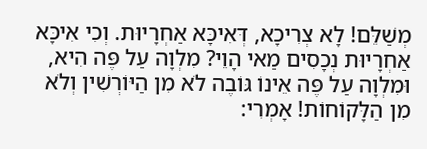מְשַׁלֵּם! לָא צְרִיכָא, דְּאִיכָּא אַחְרָיוּת. וְכִי אִיכָּא אַחְרָיוּת נְכָסִים מַאי הָוֵי? מִלְוָה עַל פֶּה הִיא, וּמִלְוָה עַל פֶּה אֵינוֹ גּוֹבֶה לֹא מִן הַיּוֹרְשִׁין וְלֹא מִן הַלָּקוֹחוֹת! אָמְרִי: